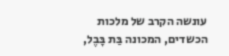עונשה הקרב של מלכות הכשדים, המכונה בַּת בָּבֶל,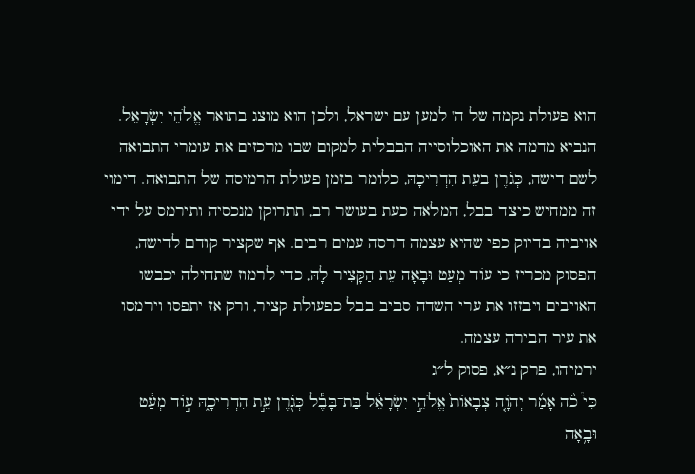הוא פעולת נקמה של ה' למען עם ישראל, ולכן הוא מוצג בתואר אֱלֹהֵי יִשְׂרָאֵל. הנביא מדמה את האוכלוסייה הבבלית למקום שבו מרכזים את עומרי התבואה לשם דישה, כְּגֹרֶן בעֵת הִדְרִיכָהּ, כלומר בזמן פעולת הרמיסה של התבואה. דימוי זה ממחיש כיצד בבל, המלאה כעת בעושר רב, תתרוקן מנכסיה ותירמס על ידי אויביה בדיוק כפי שהיא עצמה דרסה עמים רבים. אף שקציר קודם לדישה, הפסוק מכריז כי עוֹד מְעַט וּבָאָה עֵת הַקָּצִיר לָהּ, כדי לרמוז שתחילה יכבשו האויבים ויבזזו את ערי השדה סביב בבל כפעולת קציר, ורק אז יתפסו וירמסו את עיר הבירה עצמה.
ירמיהו, פרק נ״א, פסוק ל״ג
כִּי֩ כֹ֨ה אָמַ֜ר יְהֹוָ֤ה צְבָאוֹת֙ אֱלֹהֵ֣י יִשְׂרָאֵ֔ל בַּת־בָּבֶ֕ל כְּגֹ֖רֶן עֵ֣ת הִדְרִיכָ֑הּ ע֣וֹד מְעַ֔ט וּבָ֥אָה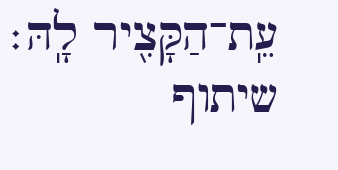עֵֽת־הַקָּצִ֖יר לָֽהּ׃
שיתוף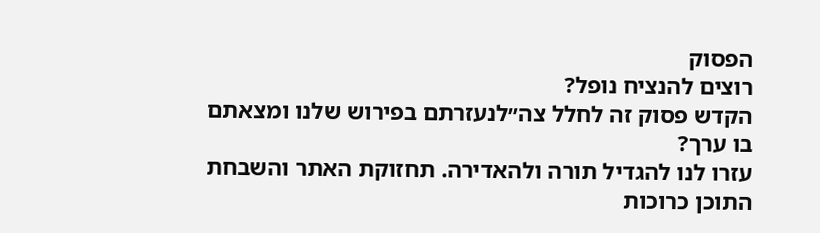הפסוק
רוצים להנציח נופל?
הקדש פסוק זה לחלל צה״לנעזרתם בפירוש שלנו ומצאתם בו ערך?
עזרו לנו להגדיל תורה ולהאדירה. תחזוקת האתר והשבחת התוכן כרוכות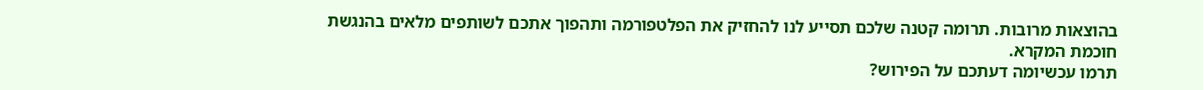בהוצאות מרובות. תרומה קטנה שלכם תסייע לנו להחזיק את הפלטפורמה ותהפוך אתכם לשותפים מלאים בהנגשת חוכמת המקרא.
תרמו עכשיומה דעתכם על הפירוש?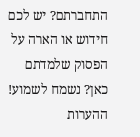התחברתם? יש לכם חידוש או הארה על הפסוק שלמדתם כאן? נשמח לשמוע!
ההערות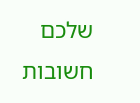שלכם חשובות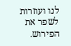לנו ועוזרות לשפר את הפירוש.